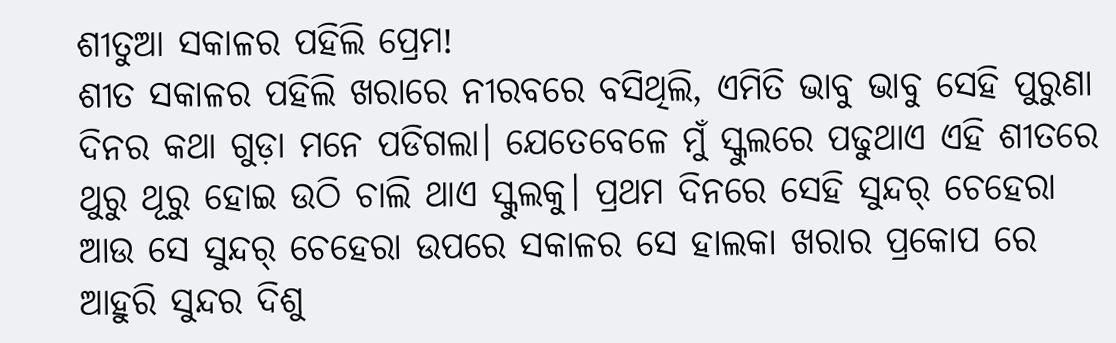ଶୀତୁଆ ସକାଳର ପହିଲି ପ୍ରେମ!
ଶୀତ ସକାଳର ପହିଲି ଖରାରେ ନୀରବରେ ବସିଥିଲି, ଏମିତି ଭାବୁ ଭାବୁ ସେହି ପୁରୁଣା ଦିନର କଥା ଗୁଡ଼ା ମନେ ପଡିଗଲା। ଯେତେବେଳେ ମୁଁ ସ୍କୁଲରେ ପଢୁଥାଏ ଏହି ଶୀତରେ ଥୁରୁ ଥୂରୁ ହୋଇ ଉଠି ଚାଲି ଥାଏ ସ୍କୁଲକୁ। ପ୍ରଥମ ଦିନରେ ସେହି ସୁନ୍ଦର୍ ଚେହେରା ଆଉ ସେ ସୁନ୍ଦର୍ ଚେହେରା ଉପରେ ସକାଳର ସେ ହାଲକା ଖରାର ପ୍ରକୋପ ରେ ଆହୁରି ସୁନ୍ଦର ଦିଶୁ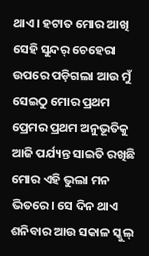ଥାଏ। ହଟାତ ମୋର ଆଖି ସେହି ସୁନ୍ଦର୍ ଚେହେରା ଉପରେ ପଡ଼ିଗଲା ଆଉ ମୁଁ ସେଇଠୁ ମୋର ପ୍ରଥମ ପ୍ରେମର ପ୍ରଥମ ଅନୁଭୂତିକୁ ଆଜି ପର୍ଯ୍ୟନ୍ତ ସାଇତି ରଖିଛି ମୋର ଏହି ଭୁଲା ମନ ଭିତରେ। ସେ ଦିନ ଥାଏ ଶନିବାର ଆଉ ସକାଳ ସ୍କୁଲ୍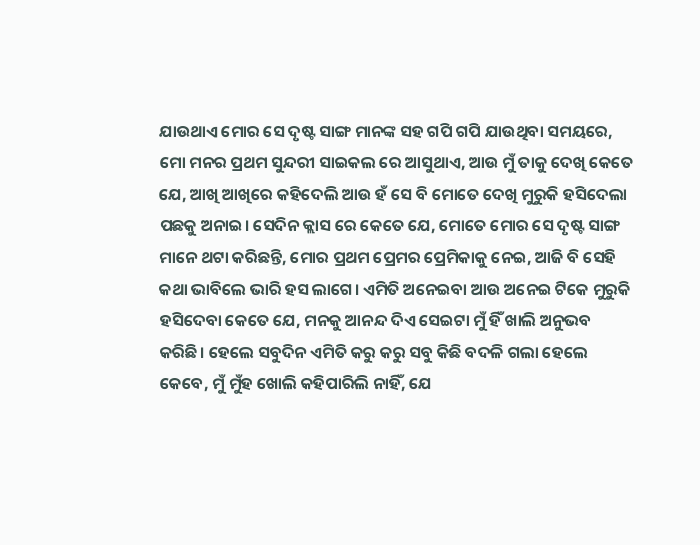ଯାଉଥାଏ ମୋର ସେ ଦୃଷ୍ଟ ସାଙ୍ଗ ମାନଙ୍କ ସହ ଗପି ଗପି ଯାଉଥିବା ସମୟରେ, ମୋ ମନର ପ୍ରଥମ ସୁନ୍ଦରୀ ସାଇକଲ ରେ ଆସୁଥାଏ, ଆଉ ମୁଁ ତାକୁ ଦେଖି କେତେ ଯେ, ଆଖି ଆଖିରେ କହିଦେଲି ଆଉ ହଁ ସେ ବି ମୋତେ ଦେଖି ମୁରୁକି ହସିଦେଲା ପଛକୁ ଅନାଇ। ସେଦିନ କ୍ଲାସ ରେ କେତେ ଯେ, ମୋତେ ମୋର ସେ ଦୃଷ୍ଟ ସାଙ୍ଗ ମାନେ ଥଟା କରିଛନ୍ତି, ମୋର ପ୍ରଥମ ପ୍ରେମର ପ୍ରେମିକାକୁ ନେଇ, ଆଜି ବି ସେହି କଥା ଭାବିଲେ ଭାରି ହସ ଲାଗେ। ଏମିତି ଅନେଇବା ଆଉ ଅନେଇ ଟିକେ ମୁରୁକି ହସିଦେବା କେତେ ଯେ, ମନକୁ ଆନନ୍ଦ ଦିଏ ସେଇଟା ମୁଁ ହିଁ ଖାଲି ଅନୁଭବ କରିଛି। ହେଲେ ସବୁଦିନ ଏମିତି କରୁ କରୁ ସବୁ କିଛି ବଦଳି ଗଲା ହେଲେ କେବେ, ମୁଁ ମୁଁହ ଖୋଲି କହିପାରିଲି ନାହିଁ, ଯେ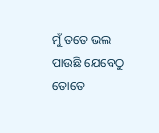ମୁଁ ତତେ ଭଲ ପାଉଛି ଯେବେଠୁ ତୋତେ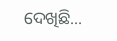ଦେଖିଛି...